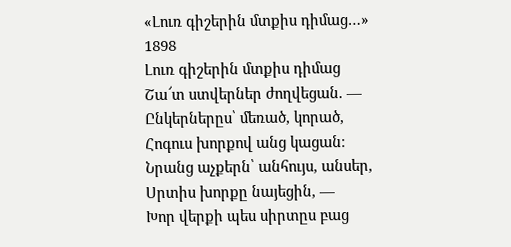«Լուռ գիշերին մտքիս դիմաց…»
1898
Լուռ գիշերին մտքիս դիմաց
Շա՜տ ստվերներ ժողվեցան. —
Ընկերներըս՝ մեռած, կորած,
Հոգուս խորքով անց կացան։
Նրանց աչքերն՝ անհույս, անսեր,
Սրտիս խորքը նայեցին, —
Խոր վերքի պես սիրտըս բաց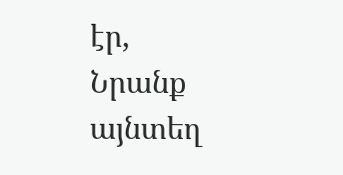էր,
Նրանք այնտեղ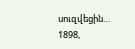սուզվեցին…
1898,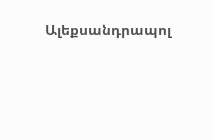Ալեքսանդրապոլ